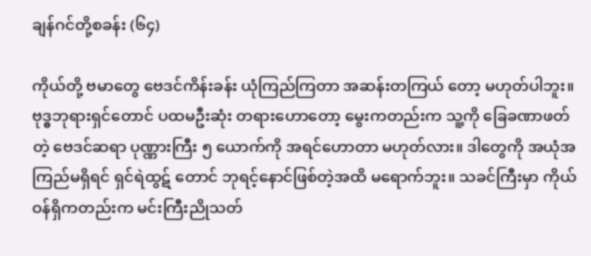ချန်ဂင်တို့စခန်း (၆၄)

ကိုယ်တို့ ဗမာတွေ ဗေဒင်ကိန်းခန်း ယုံကြည်ကြတာ အဆန်းတကြယ် တော့ မဟုတ်ပါဘူး။ ဗုဒ္ဓဘုရားရှင်တောင် ပထမဦးဆုံး တရားဟောတော့ မွေးကတည်းက သူ့ကို ခြေခဏာဖတ်တဲ့ ဗေဒင်ဆရာ ပုဏ္ဏားကြီး ၅ ယောက်ကို အရင်ဟောတာ မဟုတ်လား။ ဒါတွေကို အယုံအကြည်မရှိရင် ရှင်ရဲထွဋ် တောင် ဘုရင့်နောင်ဖြစ်တဲ့အထိ မရောက်ဘူး။ သခင်ကြီးမှာ ကိုယ်ဝန်ရှိကတည်းက မင်းကြီးညိုသတ်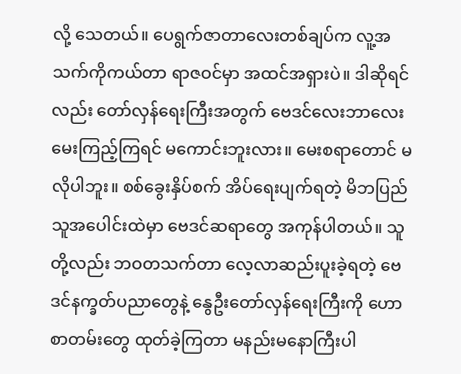လို့ သေတယ်။ ပေရွက်ဇာတာလေးတစ်ချပ်က လူ့အသက်ကိုကယ်တာ ရာဇဝင်မှာ အထင်အရှားပဲ။ ဒါဆိုရင်လည်း တော်လှန်ရေးကြီးအတွက် ဗေဒင်လေးဘာလေး မေးကြည့်ကြရင် မကောင်းဘူးလား။ မေးစရာတောင် မလိုပါဘူး။ စစ်ခွေးနှိပ်စက် အိပ်ရေးပျက်ရတဲ့ မိဘပြည်သူအပေါင်းထဲမှာ ဗေဒင်ဆရာတွေ အကုန်ပါတယ်။ သူတို့လည်း ဘဝတသက်တာ လေ့လာဆည်းပူးခဲ့ရတဲ့ ဗေဒင်နက္ခတ်ပညာတွေနဲ့ နွေဦးတော်လှန်ရေးကြီးကို ဟောစာတမ်းတွေ ထုတ်ခဲ့ကြတာ မနည်းမနောကြီးပါ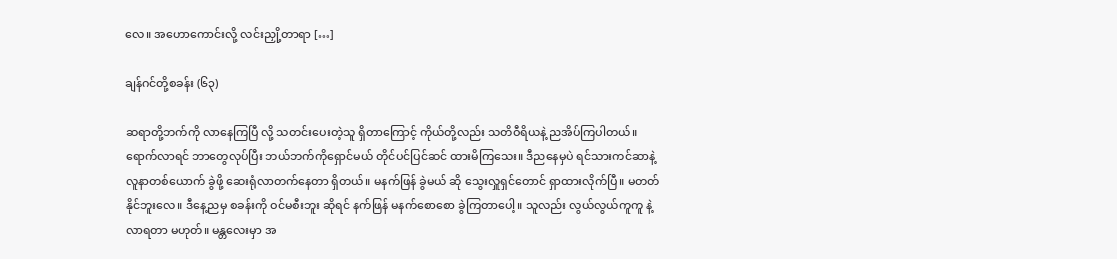လေ။ အဟောကောင်းလို့ လင်းညှို့တာရာ […]

ချန်ဂင်တို့စခန်း (၆၃)

ဆရာတို့ဘက်ကို လာနေကြပြီ လို့ သတင်းပေးတဲ့သူ ရှိတာကြောင့် ကိုယ်တို့လည်း သတိဝီရိယနဲ့ ညအိပ်ကြပါတယ်။ ရောက်လာရင် ဘာတွေလုပ်ပြီး ဘယ်ဘက်ကိုရှောင်မယ် တိုင်ပင်ပြင်ဆင် ထားမိကြသေး။ ဒီညနေမှပဲ ရင်သားကင်ဆာနဲ့ လူနာတစ်ယောက် ခွဲဖို့ ဆေးရုံလာတက်နေတာ ရှိတယ်။ မနက်ဖြန် ခွဲမယ် ဆို သွေးလှူရှင်တောင် ရှာထားလိုက်ပြီ။ မတတ်နိုင်ဘူးလေ။ ဒီနေ့ညမှ စခန်းကို ဝင်မစီးဘူး ဆိုရင် နက်ဖြန် မနက်စောစော ခွဲကြတာပေါ့။ သူလည်း လွယ်လွယ်ကူကူ နဲ့ လာရတာ မဟုတ်။ မန္တလေးမှာ အ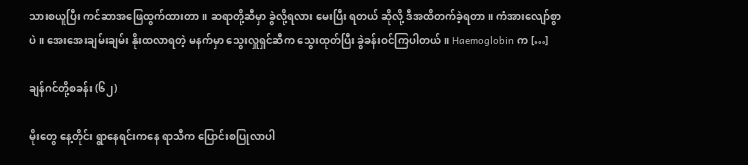သားစယူပြီး ကင်ဆာအဖြေထွက်ထားတာ။ ဆရာတို့ဆီမှာ ခွဲလို့ရလား မေးပြီး ရတယ် ဆိုလို့ ဒီအထိတက်ခဲ့ရတာ။ ကံအားလျော်စွာပဲ။ အေးအေးချမ်းချမ်း နိုးထလာရတဲ့ မနက်မှာ သွေးလှူရှင်ဆီက သွေးထုတ်ပြီး ခွဲခန်းဝင်ကြပါတယ်။ Haemoglobin က […]

ချန်ဂင်တို့စခန်း (၆၂)

မိုးတွေ နေ့တိုင်း ရွာနေရင်းကနေ ရာသီက ပြောင်းစပြုလာပါ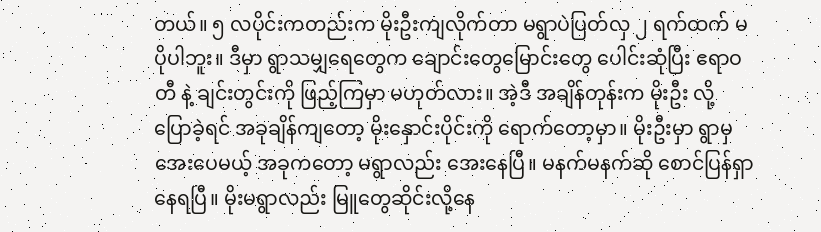တယ်။ ၅ လပိုင်းကတည်းက မိုးဦးကျလိုက်တာ မရွာပဲပြတ်လှ ၂ ရက်ထက် မပိုပါဘူး။ ဒီမှာ ရွာသမျှရေတွေက ချောင်းတွေမြောင်းတွေ ပေါင်းဆုံပြီး ဧရာဝတီ နဲ့ ချင်းတွင်းကို ဖြည့်ကြမှာ မဟုတ်လား။ အဲ့ဒီ အချိန်တုန်းက မိုးဦး လို့ ပြောခဲ့ရင် အခုချိန်ကျတော့ မိုးနှောင်းပိုင်းကို ရောက်တော့မှာ။ မိုးဦးမှာ ရွာမှ အေးပေမယ့် အခုကတော့ မရွာလည်း အေးနေပြီ။ မနက်မနက်ဆို စောင်ပြန်ရှာနေရပြီ။ မိုးမရွာလည်း မြူတွေဆိုင်းလို့နေ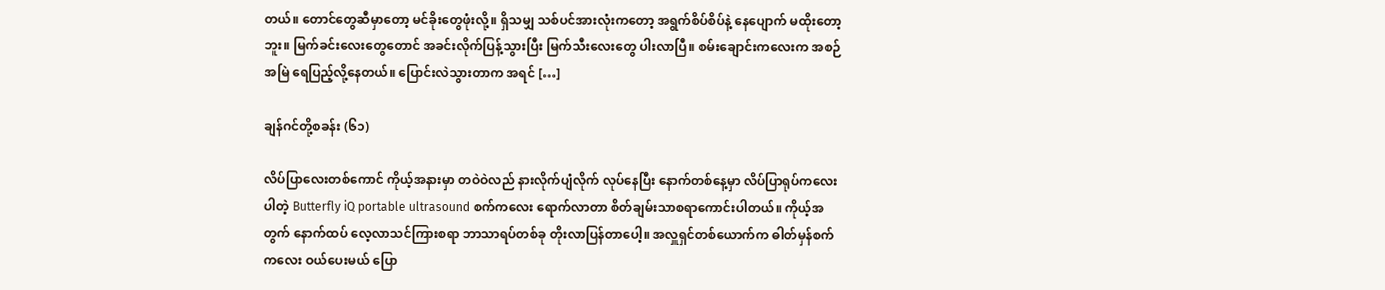တယ်။ တောင်တွေဆီမှာတော့ မင်ခိုးတွေဖုံးလို့။ ရှိသမျှ သစ်ပင်အားလုံးကတော့ အရွက်စိပ်စိပ်နဲ့ နေပျောက် မထိုးတော့ဘူး။ မြက်ခင်းလေးတွေတောင် အခင်းလိုက်ပြန့်သွားပြီး မြက်သီးလေးတွေ ပါးလာပြီ။ စမ်းချောင်းကလေးက အစဉ်အမြဲ ရေပြည့်လို့နေတယ်။ ပြောင်းလဲသွားတာက အရင် […]

ချန်ဂင်တို့စခန်း (၆၁)

လိပ်ပြာလေးတစ်ကောင် ကိုယ့်အနားမှာ တဝဲဝဲလည် နားလိုက်ပျံလိုက် လုပ်နေပြီး နောက်တစ်နေ့မှာ လိပ်ပြာရုပ်ကလေးပါတဲ့ Butterfly iQ portable ultrasound စက်ကလေး ရောက်လာတာ စိတ်ချမ်းသာစရာကောင်းပါတယ်။ ကိုယ့်အတွက် နောက်ထပ် လေ့လာသင်ကြားစရာ ဘာသာရပ်တစ်ခု တိုးလာပြန်တာပေါ့။ အလှူရှင်တစ်ယောက်က ဓါတ်မှန်စက်ကလေး ဝယ်ပေးမယ် ပြော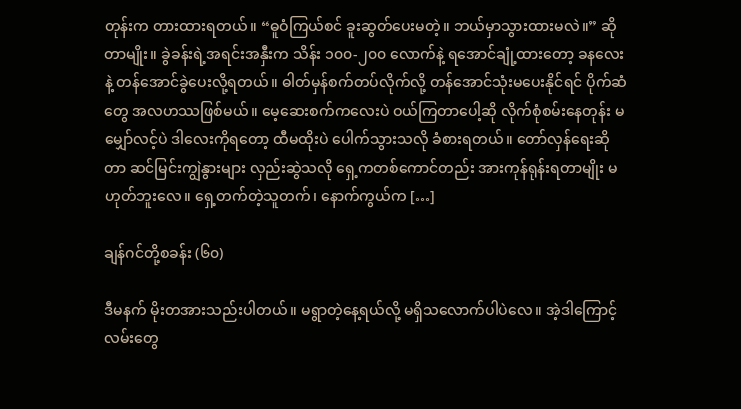တုန်းက တားထားရတယ်။ “ဓူဝံကြယ်စင် ခူးဆွတ်ပေးမတဲ့။ ဘယ်မှာသွားထားမလဲ။” ဆိုတာမျိုး။ ခွဲခန်းရဲ့အရင်းအနှီးက သိန်း ၁၀၀-၂၀၀ လောက်နဲ့ ရအောင်ချုံ့ထားတော့ ခနလေးနဲ့ တန်အောင်ခွဲပေးလို့ရတယ်။ ဓါတ်မှန်စက်တပ်လိုက်လို့ တန်အောင်သုံးမပေးနိုင်ရင် ပိုက်ဆံတွေ အလဟဿဖြစ်မယ်။ မေ့ဆေးစက်ကလေးပဲ ဝယ်ကြတာပေါ့ဆို လိုက်စုံစမ်းနေတုန်း မမျှော်လင့်ပဲ ဒါလေးကိုရတော့ ထီမထိုးပဲ ပေါက်သွားသလို ခံစားရတယ်။ တော်လှန်ရေးဆိုတာ ဆင်မြင်းကျွဲနွားများ လှည်းဆွဲသလို ရှေ့ကတစ်ကောင်တည်း အားကုန်ရုန်းရတာမျိုး မဟုတ်ဘူးလေ။ ရှေ့တက်တဲ့သူတက်၊ နောက်ကွယ်က […]

ချန်ဂင်တို့စခန်း (၆၀)

ဒီမနက် မိုးတအားသည်းပါတယ်။ မရွာတဲ့နေ့ရယ်လို့ မရှိသလောက်ပါပဲလေ။ အဲ့ဒါကြောင့် လမ်းတွေ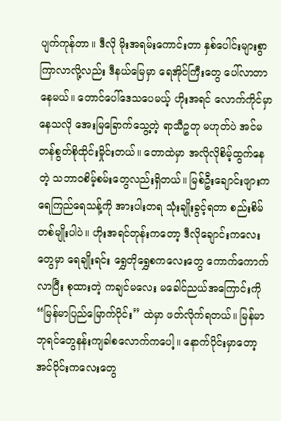ပျက်ကုန်တာ။ ဒီလို မိုးအရမ်းကောင်းတာ နှစ်ပေါင်းများစွာ ကြာလာလို့လည်း ဒီနယ်မြေမှာ ရေအိုင်ကြီးတွေ ပေါ်လာတာနေမယ်။ တောင်ပေါ်ဒေသပေမယ့် ဟိုးအရင် လောက်ကိုင်မှာနေသလို အေးမြခြောက်သွေ့တဲ့ ရာသီဥတု မဟုတ်ပဲ အင်မတန်စွတ်စိုထိုင်းမှိုင်းတယ်။ တောထဲမှာ အလိုလိုစိမ့်ထွက်နေတဲ့ သဘာဝစိမ့်စမ်းတွေလည်းရှိတယ်။ မြစ်ဦးချောင်းဖျားက ရေကြည်ရေသန့်ကို အားပါးတရ သုံးချိုးခွင့်ရတာ စည်းစိမ်တစ်မျိုးပါပဲ။ ဟိုးအရင်တုန်းကတော့ ဒီလိုချောင်းကလေးတွေမှာ ရေချိုးရင်း ရွှေတိုရွှေစကလေးတွေ ကောက်ကောက်လာပြီး စုထားတဲ့ ကချင်မလေး မခေါင်ညယ်အကြောင်းကို “မြန်မာပြည်မြောက်ပိုင်း” ထဲမှာ ဖတ်လိုက်ရတယ်။ မြန်မာဘုရင်တွေနန်းကျခါစလောက်ကပေါ့။ နောက်ပိုင်းမှာတော့ အင်ဝိုင်းကလေးတွေ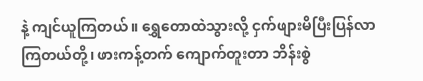နဲ့ ကျင်ယူကြတယ်။ ရွှေတောထဲသွားလို့ ငှက်ဖျားမိပြီးပြန်လာကြတယ်တို့၊ ဖားကန့်တက် ကျောက်တူးတာ ဘိန်းစွဲ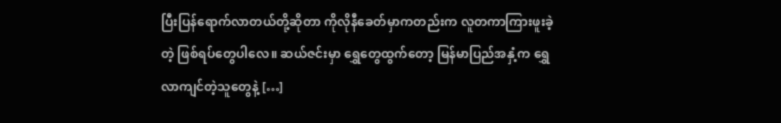ပြီးပြန်ရောက်လာတယ်တို့ဆိုတာ ကိုလိုနီခေတ်မှာကတည်းက လူတကာကြားဖူးခဲ့တဲ့ ဖြစ်ရပ်တွေပါလေ။ ဆယ်ဇင်းမှာ ရွှေတွေထွက်တော့ မြန်မာပြည်အနှံ့က ရွှေလာကျင်တဲ့သူတွေနဲ့ […]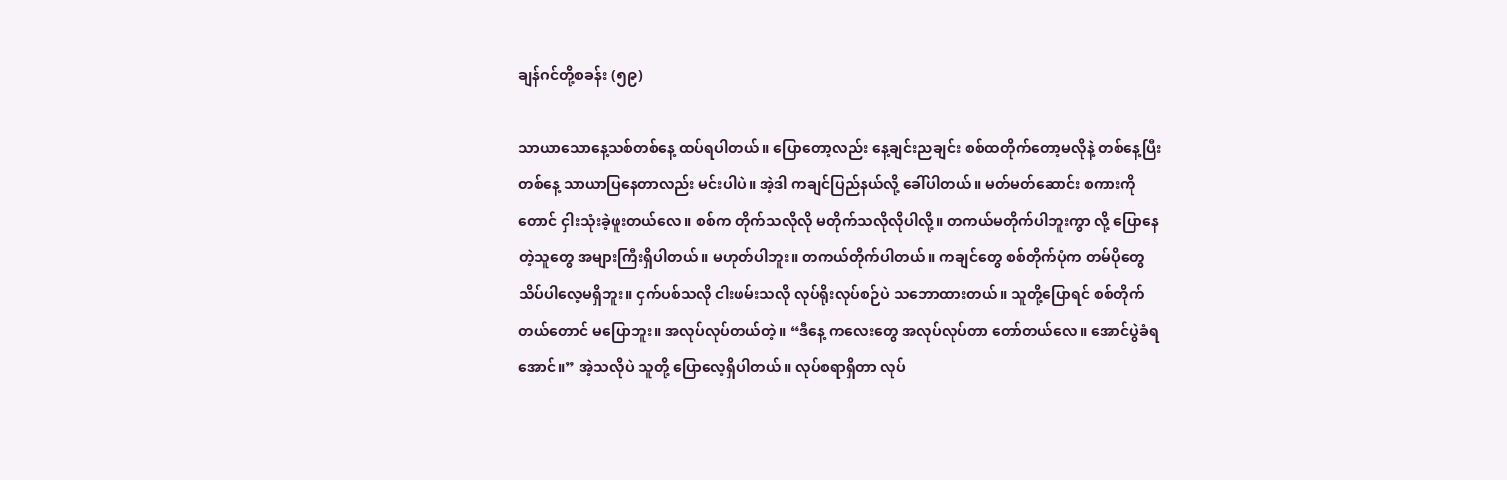ချန်ဂင်တို့စခန်း (၅၉)

သာယာသောနေ့သစ်တစ်နေ့ ထပ်ရပါတယ်။ ပြောတော့လည်း နေ့ချင်းညချင်း စစ်ထတိုက်တော့မလိုနဲ့ တစ်နေ့ပြီးတစ်နေ့ သာယာပြနေတာလည်း မင်းပါပဲ။ အဲ့ဒါ ကချင်ပြည်နယ်လို့ ခေါ်ပါတယ်။ မတ်မတ်ဆောင်း စကားကိုတောင် ငှါးသုံးခဲ့ဖူးတယ်လေ။ စစ်က တိုက်သလိုလို မတိုက်သလိုလိုပါလို့။ တကယ်မတိုက်ပါဘူးကွာ လို့ ပြောနေတဲ့သူတွေ အများကြီးရှိပါတယ်။ မဟုတ်ပါဘူး။ တကယ်တိုက်ပါတယ်။ ကချင်တွေ စစ်တိုက်ပုံက တမ်ပိုတွေသိပ်ပါလေ့မရှိဘူး။ ငှက်ပစ်သလို ငါးဖမ်းသလို လုပ်ရိုးလုပ်စဉ်ပဲ သဘောထားတယ်။ သူတို့ပြောရင် စစ်တိုက်တယ်တောင် မပြောဘူး။ အလုပ်လုပ်တယ်တဲ့။ “ဒီနေ့ ကလေးတွေ အလုပ်လုပ်တာ တော်တယ်လေ။ အောင်ပွဲခံရအောင်။” အဲ့သလိုပဲ သူတို့ ပြောလေ့ရှိပါတယ်။ လုပ်စရာရှိတာ လုပ်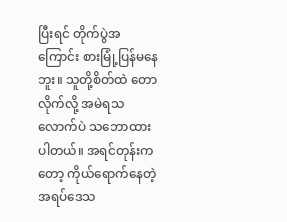ပြီးရင် တိုက်ပွဲအကြောင်း စားမြုံ့ပြန်မနေဘူး။ သူတို့စိတ်ထဲ တောလိုက်လို့ အမဲရသလောက်ပဲ သဘောထားပါတယ်။ အရင်တုန်းကတော့ ကိုယ်ရောက်နေတဲ့ အရပ်ဒေသ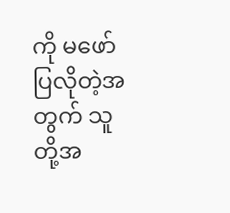ကို မဖော်ပြလိုတဲ့အတွက် သူတို့အ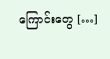ကြောင်းတွေ […]